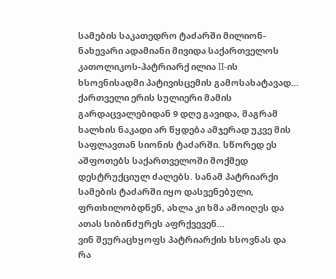სამების საკათედრო ტაძარში მილიონ-ნახევარი ადამიანი მივიდა საქართველოს კათოლიკოს-პატრიარქ ილია II-ის ხსოვნისადმი პატივისცემის გამოსახატავად… ქართველი ერის სულიერი მამის გარდაცვალებიდან 9 დღე გავიდა, მაგრამ ხალხის ნაკადი არ წყდება ამჯერად უკვე მის საფლავთან სიონის ტაძარში. სწორედ ეს აშფოთებს საქართველოში მოქმედ დესტრუქციულ ძალებს. სანამ პატრიარქი სამების ტაძარში იყო დასვენებული, ფრთხილობდნენ, ახლა კი ხმა ამოიღეს და ათას სიბინძურეს აფრქვევენ…
ვინ შეურაცხყოფს პატრიარქის ხსოვნას და რა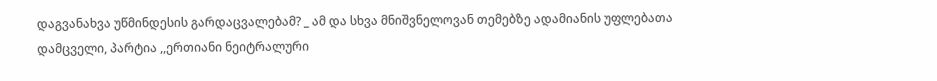დაგვანახვა უწმინდესის გარდაცვალებამ? _ ამ და სხვა მნიშვნელოვან თემებზე ადამიანის უფლებათა დამცველი, პარტია ,,ერთიანი ნეიტრალური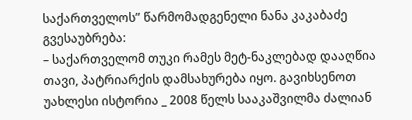საქართველოს” წარმომადგენელი ნანა კაკაბაძე გვესაუბრება:
– საქართველომ თუკი რამეს მეტ-ნაკლებად დააღწია თავი, პატრიარქის დამსახურება იყო. გავიხსენოთ უახლესი ისტორია _ 2008 წელს სააკაშვილმა ძალიან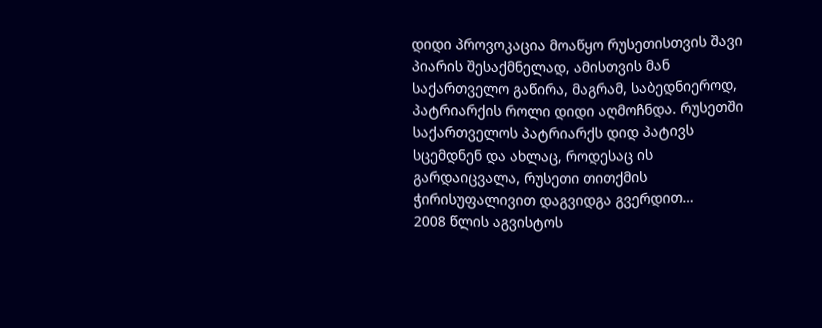დიდი პროვოკაცია მოაწყო რუსეთისთვის შავი პიარის შესაქმნელად, ამისთვის მან საქართველო გაწირა, მაგრამ, საბედნიეროდ, პატრიარქის როლი დიდი აღმოჩნდა. რუსეთში საქართველოს პატრიარქს დიდ პატივს სცემდნენ და ახლაც, როდესაც ის გარდაიცვალა, რუსეთი თითქმის ჭირისუფალივით დაგვიდგა გვერდით…
2008 წლის აგვისტოს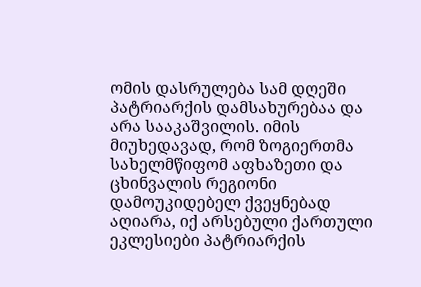ომის დასრულება სამ დღეში პატრიარქის დამსახურებაა და არა სააკაშვილის. იმის მიუხედავად, რომ ზოგიერთმა სახელმწიფომ აფხაზეთი და ცხინვალის რეგიონი დამოუკიდებელ ქვეყნებად აღიარა, იქ არსებული ქართული ეკლესიები პატრიარქის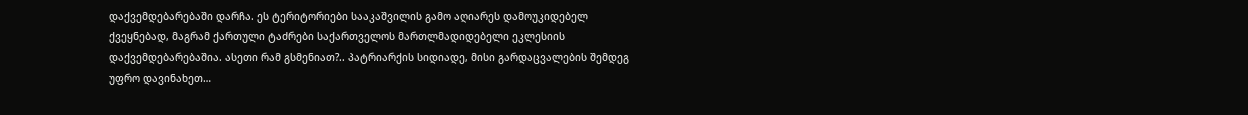დაქვემდებარებაში დარჩა. ეს ტერიტორიები სააკაშვილის გამო აღიარეს დამოუკიდებელ ქვეყნებად, მაგრამ ქართული ტაძრები საქართველოს მართლმადიდებელი ეკლესიის დაქვემდებარებაშია. ასეთი რამ გსმენიათ?.. პატრიარქის სიდიადე, მისი გარდაცვალების შემდეგ უფრო დავინახეთ…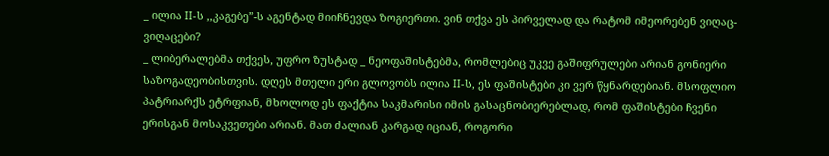_ ილია II-ს ,,კაგებე”-ს აგენტად მიიჩნევდა ზოგიერთი. ვინ თქვა ეს პირველად და რატომ იმეორებენ ვიღაც-ვიღაცები?
_ ლიბერალებმა თქვეს, უფრო ზუსტად _ ნეოფაშისტებმა, რომლებიც უკვე გაშიფრულები არიან გონიერი საზოგადეობისთვის. დღეს მთელი ერი გლოვობს ილია II-ს, ეს ფაშისტები კი ვერ წყნარდებიან. მსოფლიო პატრიარქს ეტრფიან, მხოლოდ ეს ფაქტია საკმარისი იმის გასაცნობიერებლად, რომ ფაშისტები ჩვენი ერისგან მოსაკვეთები არიან. მათ ძალიან კარგად იციან, როგორი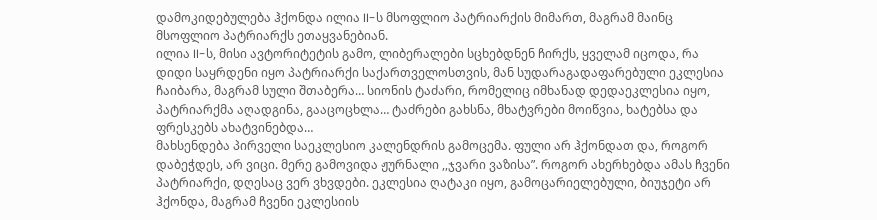დამოკიდებულება ჰქონდა ილია II-ს მსოფლიო პატრიარქის მიმართ, მაგრამ მაინც მსოფლიო პატრიარქს ეთაყვანებიან.
ილია II-ს, მისი ავტორიტეტის გამო, ლიბერალები სცხებდნენ ჩირქს, ყველამ იცოდა, რა დიდი საყრდენი იყო პატრიარქი საქართველოსთვის, მან სუდარაგადაფარებული ეკლესია ჩაიბარა, მაგრამ სული შთაბერა… სიონის ტაძარი, რომელიც იმხანად დედაეკლესია იყო, პატრიარქმა აღადგინა, გააცოცხლა… ტაძრები გახსნა, მხატვრები მოიწვია, ხატებსა და ფრესკებს ახატვინებდა…
მახსენდება პირველი საეკლესიო კალენდრის გამოცემა. ფული არ ჰქონდათ და, როგორ დაბეჭდეს, არ ვიცი. მერე გამოვიდა ჟურნალი ,,ჯვარი ვაზისა”. როგორ ახერხებდა ამას ჩვენი პატრიარქი, დღესაც ვერ ვხვდები. ეკლესია ღატაკი იყო, გამოცარიელებული, ბიუჯეტი არ ჰქონდა, მაგრამ ჩვენი ეკლესიის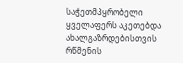საჭეთმპყრობელი ყველაფერს აკეთებდა ახალგაზრდებისთვის რწმენის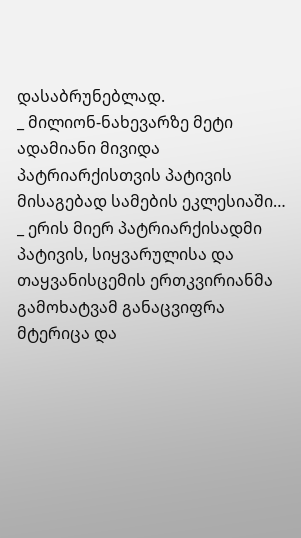დასაბრუნებლად.
_ მილიონ-ნახევარზე მეტი ადამიანი მივიდა პატრიარქისთვის პატივის მისაგებად სამების ეკლესიაში…
_ ერის მიერ პატრიარქისადმი პატივის, სიყვარულისა და თაყვანისცემის ერთკვირიანმა გამოხატვამ განაცვიფრა მტერიცა და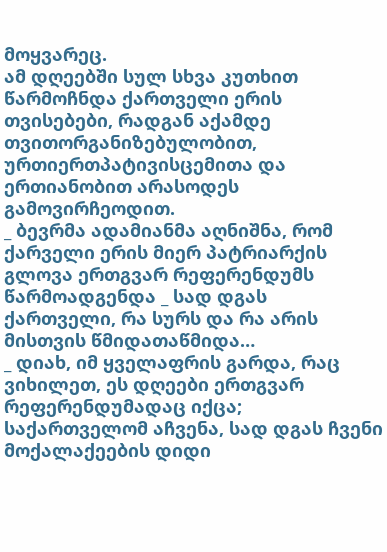მოყვარეც.
ამ დღეებში სულ სხვა კუთხით წარმოჩნდა ქართველი ერის თვისებები, რადგან აქამდე თვითორგანიზებულობით, ურთიერთპატივისცემითა და ერთიანობით არასოდეს გამოვირჩეოდით.
_ ბევრმა ადამიანმა აღნიშნა, რომ ქარველი ერის მიერ პატრიარქის გლოვა ერთგვარ რეფერენდუმს წარმოადგენდა _ სად დგას ქართველი, რა სურს და რა არის მისთვის წმიდათაწმიდა…
_ დიახ, იმ ყველაფრის გარდა, რაც ვიხილეთ, ეს დღეები ერთგვარ რეფერენდუმადაც იქცა; საქართველომ აჩვენა, სად დგას ჩვენი მოქალაქეების დიდი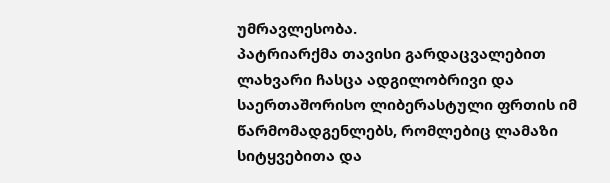უმრავლესობა.
პატრიარქმა თავისი გარდაცვალებით ლახვარი ჩასცა ადგილობრივი და საერთაშორისო ლიბერასტული ფრთის იმ წარმომადგენლებს, რომლებიც ლამაზი სიტყვებითა და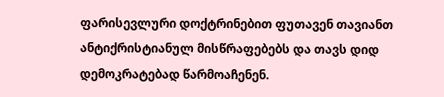ფარისევლური დოქტრინებით ფუთავენ თავიანთ ანტიქრისტიანულ მისწრაფებებს და თავს დიდ დემოკრატებად წარმოაჩენენ.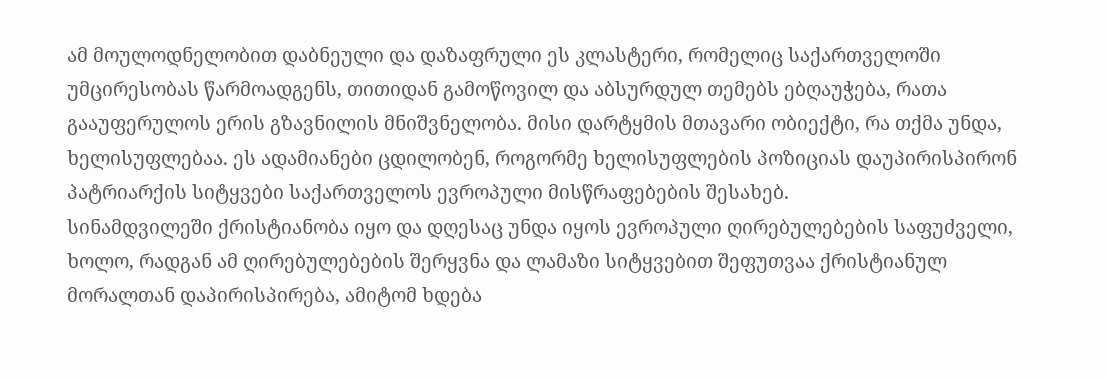ამ მოულოდნელობით დაბნეული და დაზაფრული ეს კლასტერი, რომელიც საქართველოში უმცირესობას წარმოადგენს, თითიდან გამოწოვილ და აბსურდულ თემებს ებღაუჭება, რათა გააუფერულოს ერის გზავნილის მნიშვნელობა. მისი დარტყმის მთავარი ობიექტი, რა თქმა უნდა, ხელისუფლებაა. ეს ადამიანები ცდილობენ, როგორმე ხელისუფლების პოზიციას დაუპირისპირონ პატრიარქის სიტყვები საქართველოს ევროპული მისწრაფებების შესახებ.
სინამდვილეში ქრისტიანობა იყო და დღესაც უნდა იყოს ევროპული ღირებულებების საფუძველი, ხოლო, რადგან ამ ღირებულებების შერყვნა და ლამაზი სიტყვებით შეფუთვაა ქრისტიანულ მორალთან დაპირისპირება, ამიტომ ხდება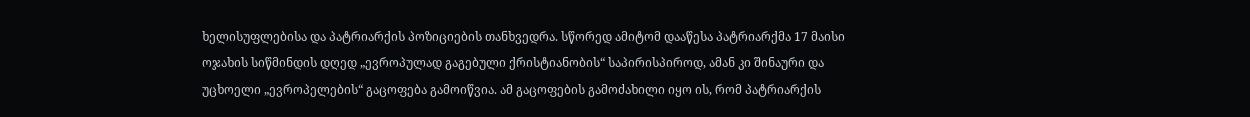ხელისუფლებისა და პატრიარქის პოზიციების თანხვედრა. სწორედ ამიტომ დააწესა პატრიარქმა 17 მაისი ოჯახის სიწმინდის დღედ „ევროპულად გაგებული ქრისტიანობის“ საპირისპიროდ, ამან კი შინაური და უცხოელი „ევროპელების“ გაცოფება გამოიწვია. ამ გაცოფების გამოძახილი იყო ის, რომ პატრიარქის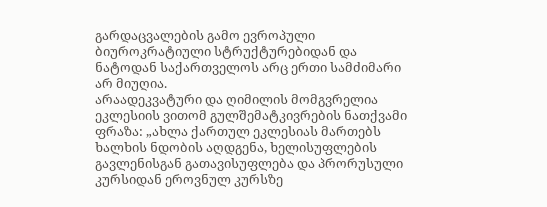გარდაცვალების გამო ევროპული ბიუროკრატიული სტრუქტურებიდან და ნატოდან საქართველოს არც ერთი სამძიმარი არ მიუღია.
არაადეკვატური და ღიმილის მომგვრელია ეკლესიის ვითომ გულშემატკივრების ნათქვამი ფრაზა: „ახლა ქართულ ეკლესიას მართებს ხალხის ნდობის აღდგენა, ხელისუფლების გავლენისგან გათავისუფლება და პრორუსული კურსიდან ეროვნულ კურსზე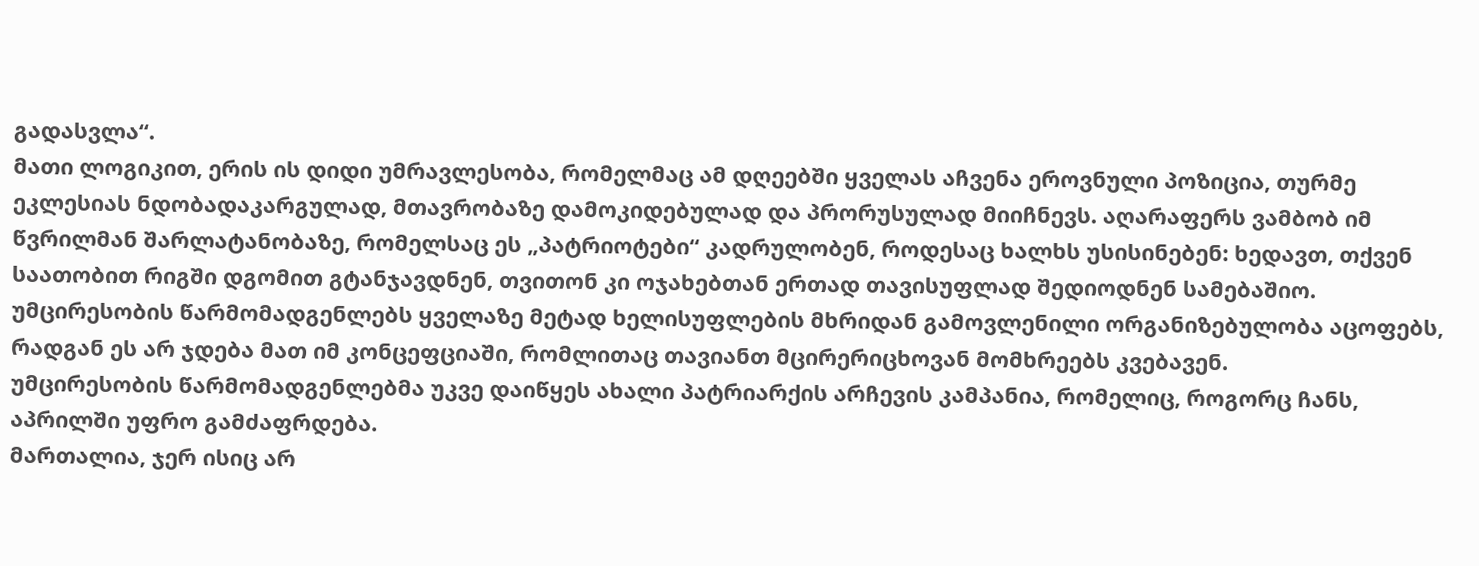გადასვლა“.
მათი ლოგიკით, ერის ის დიდი უმრავლესობა, რომელმაც ამ დღეებში ყველას აჩვენა ეროვნული პოზიცია, თურმე ეკლესიას ნდობადაკარგულად, მთავრობაზე დამოკიდებულად და პრორუსულად მიიჩნევს. აღარაფერს ვამბობ იმ წვრილმან შარლატანობაზე, რომელსაც ეს „პატრიოტები“ კადრულობენ, როდესაც ხალხს უსისინებენ: ხედავთ, თქვენ საათობით რიგში დგომით გტანჯავდნენ, თვითონ კი ოჯახებთან ერთად თავისუფლად შედიოდნენ სამებაშიო.
უმცირესობის წარმომადგენლებს ყველაზე მეტად ხელისუფლების მხრიდან გამოვლენილი ორგანიზებულობა აცოფებს, რადგან ეს არ ჯდება მათ იმ კონცეფციაში, რომლითაც თავიანთ მცირერიცხოვან მომხრეებს კვებავენ.
უმცირესობის წარმომადგენლებმა უკვე დაიწყეს ახალი პატრიარქის არჩევის კამპანია, რომელიც, როგორც ჩანს, აპრილში უფრო გამძაფრდება.
მართალია, ჯერ ისიც არ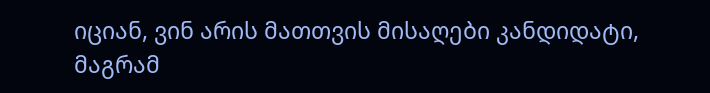იციან, ვინ არის მათთვის მისაღები კანდიდატი, მაგრამ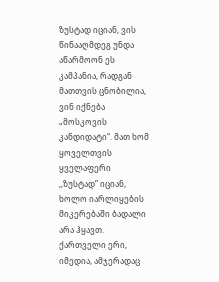ზუსტად იციან, ვის წინააღმდეგ უნდა აწარმოონ ეს კამპანია, რადგან მათთვის ცნობილია, ვინ იქნება „მოსკოვის კანდიდატი“. მათ ხომ ყოველთვის ყველაფერი ,,ზუსტად” იციან, ხოლო იარლიყების მიკერებაში ბადალი არა ჰყავთ.
ქართველი ერი, იმედია, ამჯერადაც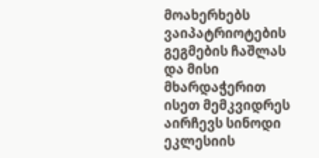მოახერხებს ვაიპატრიოტების გეგმების ჩაშლას და მისი მხარდაჭერით ისეთ მემკვიდრეს აირჩევს სინოდი ეკლესიის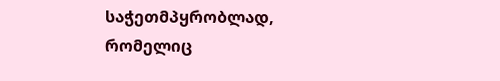საჭეთმპყრობლად, რომელიც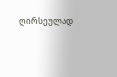ღირსეულად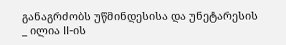განაგრძობს უწმინდესისა და უნეტარესის _ ილია II-ის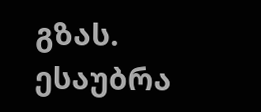გზას.
ესაუბრა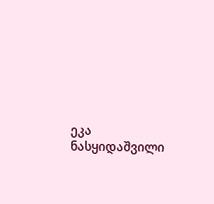ეკა ნასყიდაშვილი